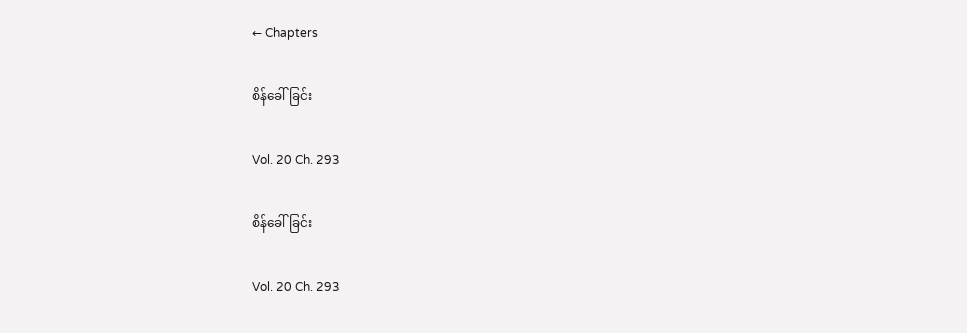← Chapters

စိန်ခေါ်ခြင်း

Vol. 20 Ch. 293

စိန်ခေါ်ခြင်း

Vol. 20 Ch. 293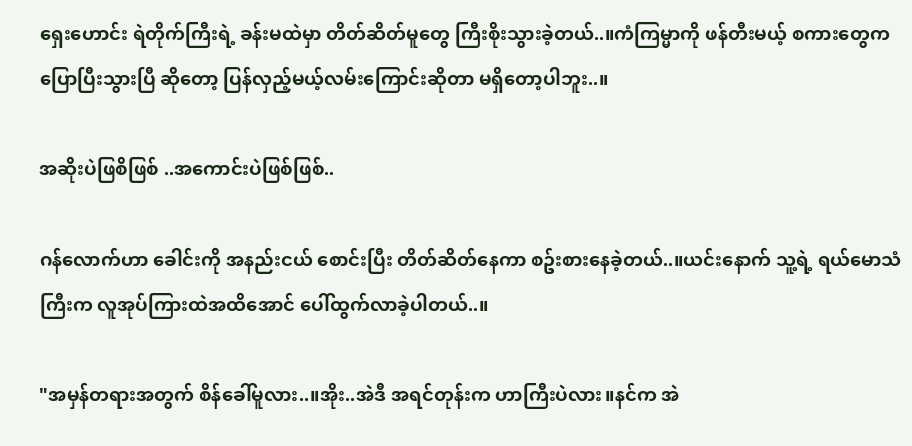ရှေးဟောင်း ရဲတိုက်ကြီးရဲ့ ခန်းမထဲမှာ တိတ်ဆိတ်မူတွေ ကြီးစိုးသွားခဲ့တယ်..။ကံကြမ္မာကို ဖန်တီးမယ့် စကားတွေက ပြောပြီးသွားပြီ ဆိုတော့ ပြန်လှည့်မယ့်လမ်းကြောင်းဆိုတာ မရှိတော့ပါဘူး..။

အဆိုးပဲဖြစိဖြစ် ..အကောင်းပဲဖြစ်ဖြစ်..

ဂန်လောက်ဟာ ခေါင်းကို အနည်းငယ် စောင်းပြီး တိတ်ဆိတ်နေကာ စဥ်းစားနေခဲ့တယ်..။ယင်းနောက် သူ့ရဲ့ ရယ်မောသံကြီးက လူအုပ်ကြားထဲအထိအောင် ပေါ်ထွက်လာခဲ့ပါတယ်..။

"အမှန်တရားအတွက် စိန်ခေါ်မူလား..။အိုး..အဲဒီ အရင်တုန်းက ဟာကြီးပဲလား။နင်က အဲ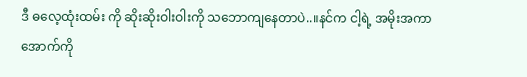ဒီ ဓလေ့ထုံးထမ်း ကို ဆိုးဆိုးဝါးဝါးကို သဘောကျနေတာပဲ..။နင်က ငါ့ရဲ့ အမိုးအကာ အောက်ကို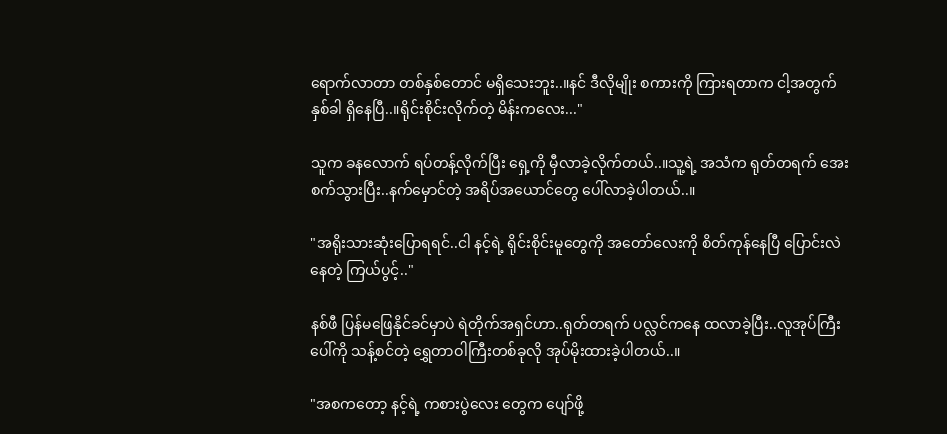ရောက်လာတာ တစ်နှစ်တောင် မရှိသေးဘူး..။နင် ဒီလိုမျိုး စကားကို ကြားရတာက ငါ့အတွက် နှစ်ခါ ရှိနေပြီ..။ရိုင်းစိုင်းလိုက်တဲ့ မိန်းကလေး..."

သူက ခနလောက် ရပ်တန့်လိုက်ပြီး ရှေ့ကို မှီလာခဲ့လိုက်တယ်..။သူ့ရဲ့ အသံက ရုတ်တရက် အေးစက်သွားပြီး..နက်မှောင်တဲ့ အရိပ်အယောင်တွေ ပေါ်လာခဲ့ပါတယ်..။

"အရိုးသားဆုံးပြောရရင်..ငါ နင့်ရဲ့ ရိုင်းစိုင်းမူတွေကို အတော်လေးကို စိတ်ကုန်နေပြီ ပြောင်းလဲနေတဲ့ ကြယ်ပွင့်.."

နစ်ဖီ ပြန်မဖြေနိုင်ခင်မှာပဲ ရဲတိုက်အရှင်ဟာ..ရုတ်တရက် ပလ္လင်ကနေ ထလာခဲ့ပြီး..လူအုပ်ကြီးပေါ်ကို သန့်စင်တဲ့ ရွှေတာဝါကြီးတစ်ခုလို အုပ်မိုးထားခဲ့ပါတယ်..။

"အစကတော့ နင့်ရဲ့ ကစားပွဲလေး တွေက ပျော်ဖို့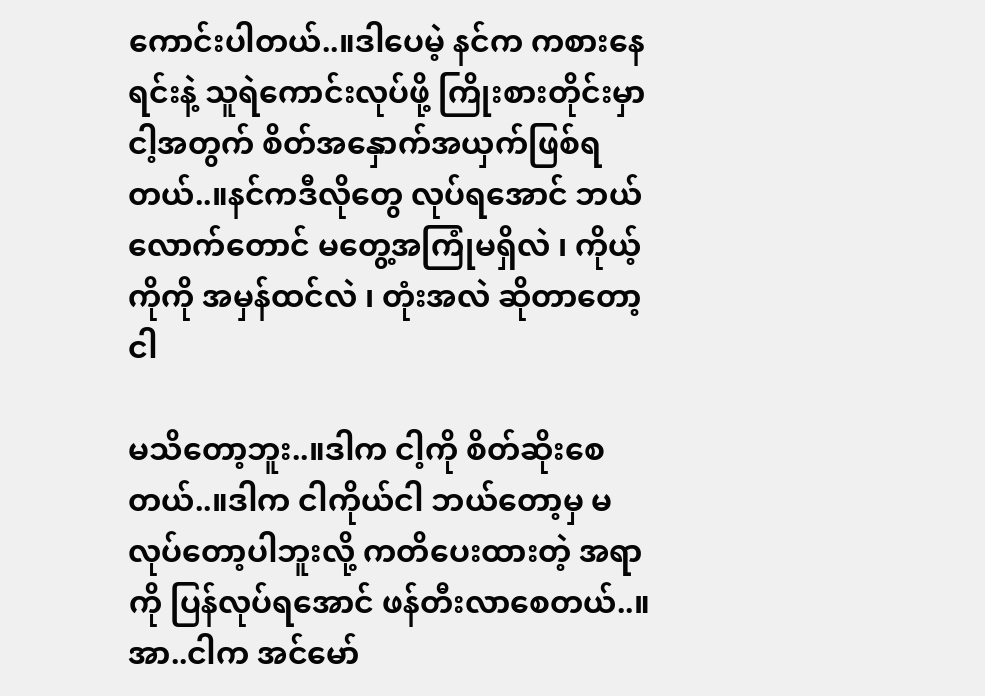ကောင်းပါတယ်..။ဒါပေမဲ့ နင်က ကစားနေရင်းနဲ့ သူရဲကောင်းလုပ်ဖို့ ကြိုးစားတိုင်းမှာ ငါ့အတွက် စိတ်အနှောက်အယှက်ဖြစ်ရတယ်..။နင်ကဒီလိုတွေ လုပ်ရအောင် ဘယ်လောက်တောင် မတွေ့အကြုံမရှိလဲ ၊ ကိုယ့်ကိုကို အမှန်ထင်လဲ ၊ တုံးအလဲ ဆိုတာတော့ ငါ

မသိတော့ဘူး..။ဒါက ငါ့ကို စိတ်ဆိုးစေတယ်..။ဒါက ငါကိုယ်ငါ ဘယ်တော့မှ မလုပ်တော့ပါဘူးလို့ ကတိပေးထားတဲ့ အရာကို ပြန်လုပ်ရအောင် ဖန်တီးလာစေတယ်..။အာ..ငါက အင်မော်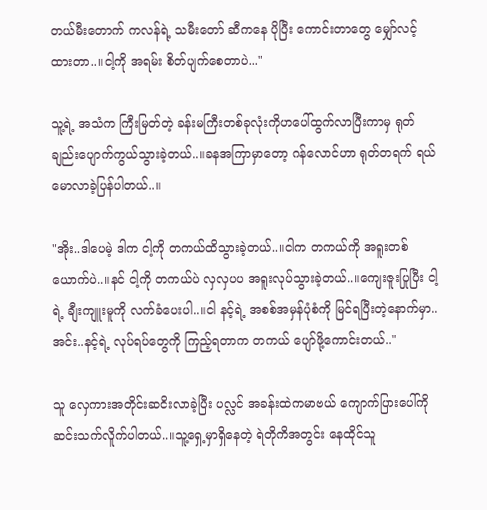တယ်မီးတောက် ကလန်ရဲ့ သမီးတော် ဆီကနေ ပိုပြီး ကောင်းတာတွေ မျှော်လင့်ထားတာ..။ငါ့ကို အရမ်း စိတ်ပျက်စေတာပဲ..."

သူ့ရဲ့ အသံက ကြီးမြတ်တဲ့ ခန်းမကြီးတစ်ခုလုံးကိုဟပေါ်ထွက်လာပြီးကာမှ ရုတ်ချည်းပျောက်ကွယ်သွားခဲ့တယ်..။ခနအကြာမှာတော့ ဂန်လောင်ဟာ ရုတ်တရက် ရယ်မောလာခဲ့ပြန်ပါတယ်..။

"အိုး..ဒါပေမဲ့ ဒါက ငါ့ကို တကယ်ထိသွားခဲ့တယ်..။ငါက တကယ်ကို အရူးတစ်ယောက်ပဲ..။နင် ငါ့ကို တကယ်ပဲ လှလှပပ အရူးလုပ်သွားခဲ့တယ်..။ကျေးဇူးပြုပြီး ငါ့ရဲ့ ချီးကျူးမူကို လက်ခံပေးပါ..။ငါ နင့်ရဲ့ အစစ်အမှန်ပုံစံကို မြင်ရပြီးတဲ့နောက်မှာ..အင်း..နင့်ရဲ့ လုပ်ရပ်တွေကို ကြည့်ရတာက တကယ် ပျော်ဖို့ကောင်းတယ်.."

သူ လှေကားအတိုင်းဆငိးလာခဲ့ပြီး ပလ္လင် အခန်းထဲကမာဗယ် ကျောက်ပြားပေါ်ကို ဆင်းသက်လိူက်ပါတယ်..။သူ့ရှေ့မှာရှိနေတဲ့ ရဲတိုကိအတွင်း နေထိုင်သူ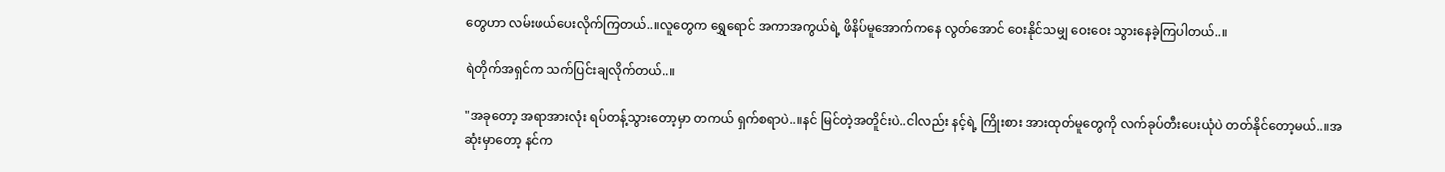တွေဟာ လမ်းဖယ်ပေးလိုက်ကြတယ်..။လူတွေက ရွှေရောင် အကာအကွယ်ရဲ့ ဖိနိပ်မူအောက်ကနေ လွတ်အောင် ဝေးနိုင်သမျှ ဝေးဝေး သွားနေခဲ့ကြပါတယ်..။

ရဲတိုက်အရှင်က သက်ပြင်းချလိုက်တယ်..။

"အခုတော့ အရာအားလုံး ရပ်တန့်သွားတော့မှာ တကယ် ရှက်စရာပဲ..။နင် မြင်တဲ့အတိူင်းပဲ..ငါလည်း နင့်ရဲ့ ကြိုးစား အားထုတ်မူတွေကို လက်ခုပ်တီးပေးယုံပဲ တတ်နိုင်တော့မယ်..။အဆုံးမှာတော့ နင်က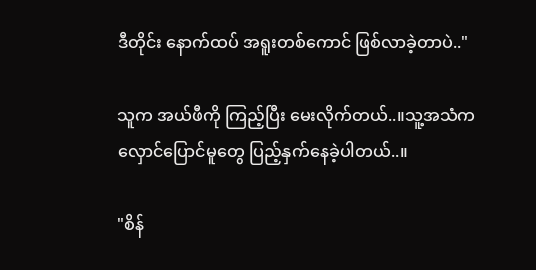ဒီတိုင်း နောက်ထပ် အရူးတစ်ကောင် ဖြစ်လာခဲ့တာပဲ.."

သူက အယ်ဖီကို ကြည့်ပြီး မေးလိုက်တယ်..။သူ့အသံက လှောင်ပြောင်မူတွေ ပြည့်နှက်နေခဲ့ပါတယ်..။

"စိန်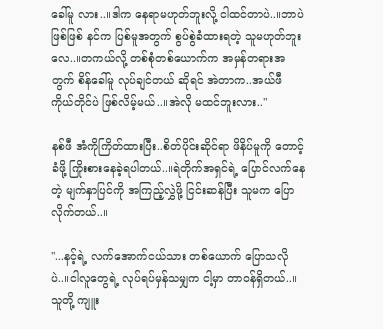ခေါ်မူ လား..။ဒါက နေရာမဟုတ်ဘူးလို့ ငါထင်တာပဲ..။ဘာပဲဖြစ်ဖြစ် နင်က ပြစ်မူအတွက် စွပ်စွဲခံထားရတဲ့ သူမဟုတ်ဘူးလေ..။တကယ်လို့ တစ်စုံတစ်ယောက်က အမှန်တရားအတွက် စိန်ခေါ်မူ လုပ်ချင်တယ် ဆိုရင် အဲတာက..အယ်ဖီ ကိုယ်တိုင်ပဲ ဖြစ်လိမ့်မယ်..။အဲလို မထင်ဘူးလား.."

နစ်ဖီ အံကိုကြိတ်ထားပြီး..စိတ်ပိုင်းဆိုင်ရာ ဖိနိပ်မူကို တောင့်ခံဖို့ ကြိုးစားနေခဲ့ရပါတယ်..။ရဲတိုက်အရှင်ရဲ့ ပြောင်လက်နေတဲ့ မျက်နှာပြင်ကို အကြည့်လွှဲဖို့ ငြင်းဆန်ပြီး သူမက ပြောလိုက်တယ်..။

"...နင့်ရဲ့ လက်အောက်ငယ်သား တစ်ယောက် ပြောသလိုပဲ..။ငါလူတွေရဲ့ လုပ်ရပ်မှန်သမျှက ငါ့မှာ တာဝန်ရှိတယ်..။သူတို့ ကျူး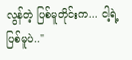လွန်တဲ့ ပြစ်မူတိုင်းက... ငါ့ရဲ့ ပြစ်မူပဲ.."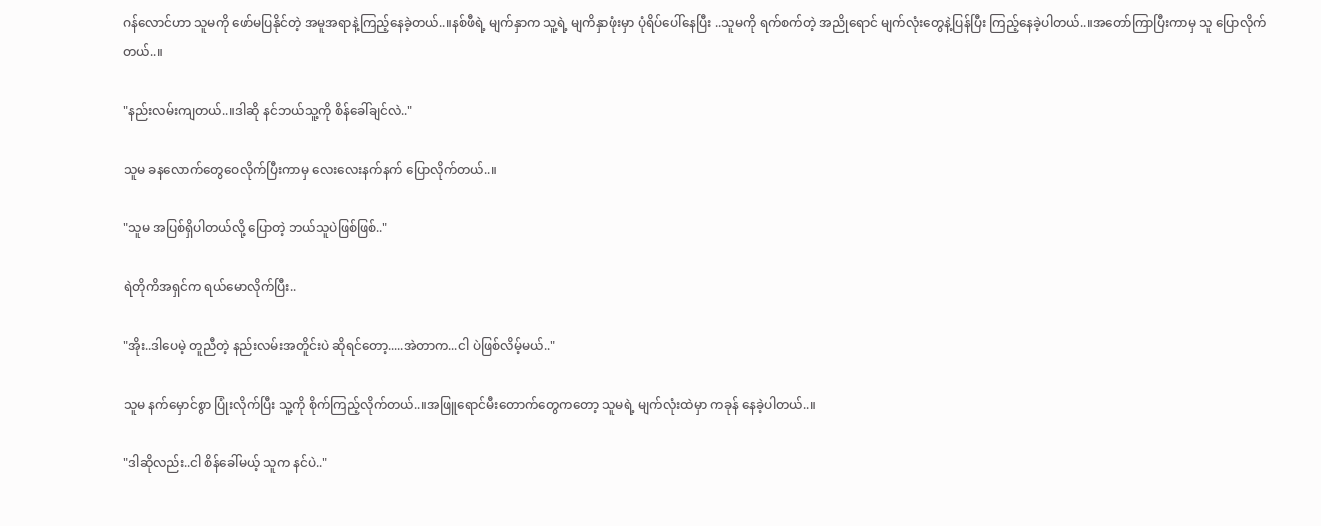ဂန်လောင်ဟာ သူမကို ဖော်မပြနိုင်တဲ့ အမူအရာနဲ့ကြည့်နေခဲ့တယ်..။နစ်ဖီရဲ့ မျက်နှာက သူ့ရဲ့ မျကိနှာဖုံးမှာ ပုံရိပ်ပေါ်နေပြီး ..သူမကို ရက်စက်တဲ့ အညိုရောင် မျက်လုံးတွေနဲ့ပြန်ပြီး ကြည့်နေခဲ့ပါတယ်..။အတော်ကြာပြီးကာမှ သူ ပြောလိုက်တယ်..။

"နည်းလမ်းကျတယ်..။ဒါဆို နင်ဘယ်သူ့ကို စိန်ခေါ်ချင်လဲ.."

သူမ ခနလောက်တွေဝေလိုက်ပြီးကာမှ လေးလေးနက်နက် ပြောလိုက်တယ်..။

"သူမ အပြစ်ရှိပါတယ်လို့ ပြောတဲ့ ဘယ်သူပဲဖြစ်ဖြစ်.."

ရဲတိုကိအရှင်က ရယ်မောလိုက်ပြီး..

"အိုး..ဒါပေမဲ့ တူညီတဲ့ နည်းလမ်းအတိူင်းပဲ ဆိုရင်တော့.....အဲတာက...ငါ ပဲဖြစ်လိမ့်မယ်.."

သူမ နက်မှောင်စွာ ပြုံးလိုက်ပြီး သူ့ကို စိုက်ကြည့်လိုက်တယ်..။အဖြူရောင်မီးတောက်တွေကတော့ သူမရဲ့ မျက်လုံးထဲမှာ ကခုန် နေခဲ့ပါတယ်..။

"ဒါဆိုလည်း..ငါ စိန်ခေါ်မယ့် သူက နင်ပဲ.."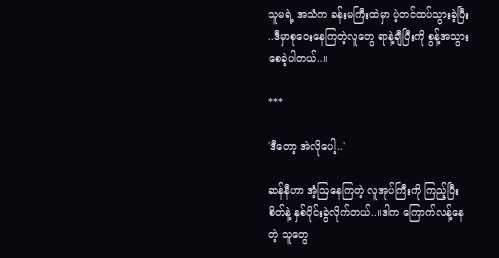သူမရဲ့ အသံက ခန်းမကြီးထဲမှာ ပဲ့တင်ထပ်သွားခဲ့ပြီး ..ဒီမှာစုဝေးနေကြတဲ့လူတွေ ရာနဲ့ချီပြီးကို စွန့်အသွားစေခဲ့ပါတယ်..။

***

'ဒီတော့ အဲလိုပေါ့..'

ဆန်နီဟာ အံ့ဩနေကြတဲ့ လူအုပ်ကြီးကို ကြည့်ပြီး စိတ်နဲ့ နှစ်ပိုင်းခွဲလိုက်တယ်..။ဒါက ကြောက်လန့်နေတဲ့ သူတွေ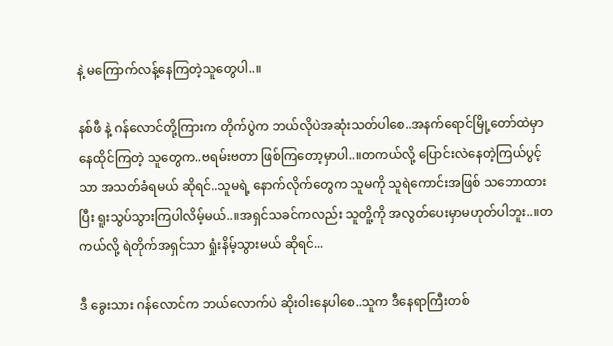နဲ့ မကြောက်လန့်နေကြတဲ့သူတွေပါ..။

နစ်ဖီ နဲ့ ဂန်လောင်တို့ကြားက တိုက်ပွဲက ဘယ်လိုပဲအဆုံးသတ်ပါစေ..အနက်ရောင်မြို့တော်ထဲမှာ နေထိုင်ကြတဲ့ သူတွေက..ဗရမ်းဗတာ ဖြစ်ကြတော့မှာပါ..။တကယ်လို့ ပြောင်းလဲနေတဲ့ကြယ်ပွင့်သာ အသတ်ခံရမယ် ဆိုရင်..သူမရဲ့ နောက်လိုက်တွေက သူမကို သူရဲကောင်းအဖြစ် သဘောထားပြီး ရူးသွပ်သွားကြပါလိမ့်မယ်..။အရှင်သခင်ကလည်း သူတိူ့ကို အလွတ်ပေးမှာမဟုတ်ပါဘူး..။တကယ်လို့ ရဲတိုက်အရှင်သာ ရှုံးနိမ့်သွားမယ် ဆိုရင်...

ဒီ ခွေးသား ဂန်လောင်က ဘယ်လောက်ပဲ ဆိုးဝါးနေပါစေ..သူက ဒီနေရာကြီးတစ်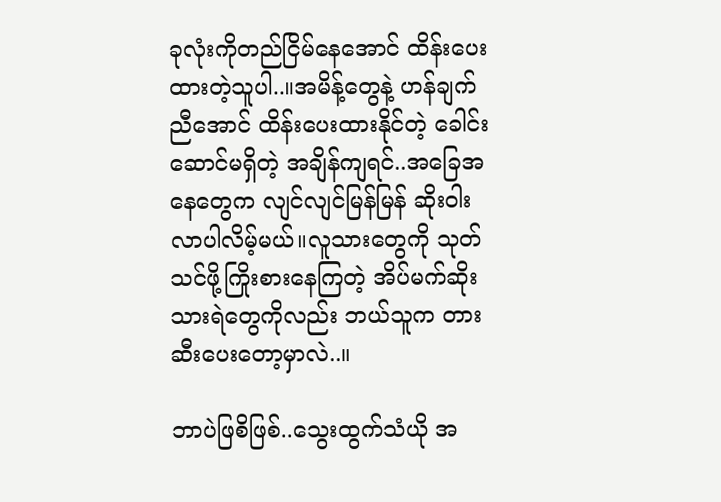ခုလုံးကိုတည်ငြိမ်နေအောင် ထိန်းပေးထားတဲ့သူပါ..။အမိန့်တွေနဲ့ ဟန်ချက်ညီအောင် ထိန်းပေးထားနိုင်တဲ့ ခေါင်းဆောင်မရှိတဲ့ အချိန်ကျရင်..အခြေအနေတွေက လျင်လျင်မြန်မြန် ဆိုးဝါးလာပါလိမ့်မယ်။လူသားတွေကို သုတ်သင်ဖို့ကြိုးစားနေကြတဲ့ အိပ်မက်ဆိုးသားရဲတွေကိုလည်း ဘယ်သူက တားဆီးပေးတော့မှာလဲ..။

ဘာပဲဖြစိဖြစ်..သွေးထွက်သံယို အ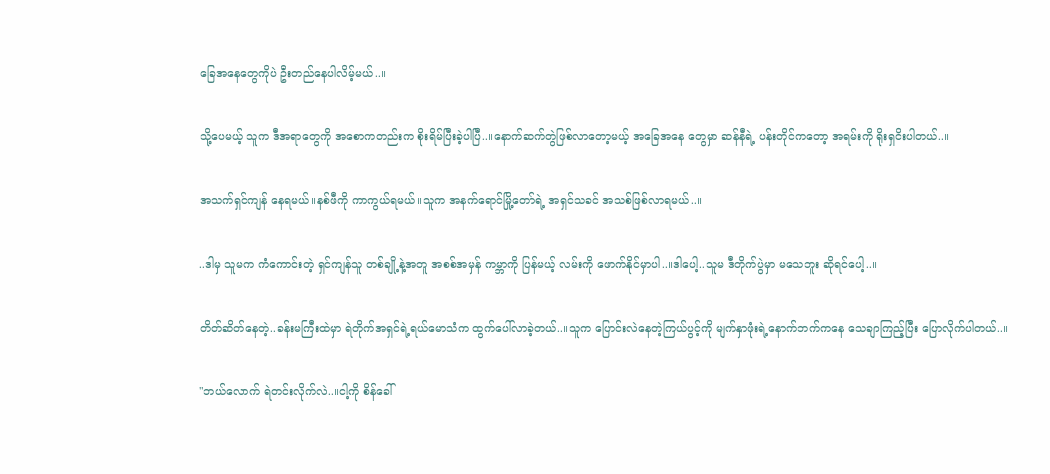ခြေအနေတွေကိုပဲ ဦးတည်နေပါလိမ့်မယ်..။

သို့ပေမယ့် သူက ဒီအရာတွေကို အစောကတည်းက စိုးရိမ်ပြီးခဲ့ပါပြီ..။နောက်ဆက်တွဲဖြစ်လာတော့မယ့် အခြေအနေ တွေမှာ ဆန်နီရဲ့ ပန်းတိုင်ကတော့ အရမ်းကို ရိုးရှငိးပါတယ်..။

အသက်ရှင်ကျန် နေရမယ်။နစ်ဖီကို ကာကွယ်ရမယ်။သူက အနက်ရောင်မြို့တော်ရဲ့ အရှင်သခင် အသစ်ဖြစ်လာရမယ်..။

..ဒါမှ သူမက ကံကောင်းတဲ့ ရှင်ကျန်သူ တစ်ချို့နဲ့အတူ အစစ်အမှန် ကမ္ဘာကို ပြန်မယ့် လမ်းကို ဖောက်နိုင်မှာပါ..။ဒါပေါ့..သူမ ဒီတိုက်ပွဲမှာ မသေဘူး ဆိုရင်ပေါ့..။

တိတ်ဆိတ်နေတဲ့..ခန်းမကြီးထဲမှာ ရဲတိုက်အရှင်ရဲ့ရယ်မောသံက ထွက်ပေါ်လာခဲ့တယ်..။သူက ပြောင်းလဲနေတဲ့ကြယ်ပွင့်ကို မျက်နှာဖုံးရဲ့နောက်ဘက်ကနေ သေချာကြည့်ပြီး ပြောလိုက်ပါတယ်..။

"ဘယ်လောက် ရဲတင်းလိုက်လဲ..။ငါ့ကို စိန်ခေါ်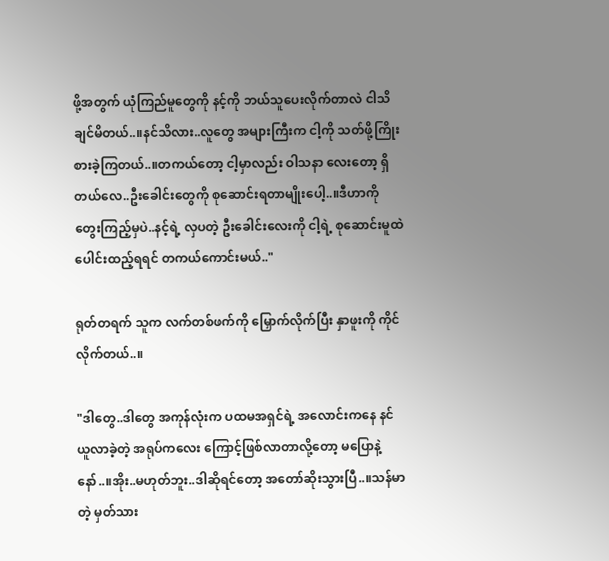ဖို့အတွက် ယုံကြည်မူတွေကို နင့်ကို ဘယ်သူပေးလိုက်တာလဲ ငါသိချင်မိတယ်..။နင်သိလား..လူတွေ အများကြီးက ငါ့ကို သတ်ဖို့ကြိုးစားခဲ့ကြတယ်..။တကယ်တော့ ငါ့မှာလည်း ဝါသနာ လေးတော့ ရှိတယ်လေ..ဦးခေါင်းတွေကို စုဆောင်းရတာမျိုးပေါ့..။ဒီဟာကို တွေးကြည့်မှပဲ..နင့်ရဲ့ လှပတဲ့ ဦးခေါင်းလေးကို ငါ့ရဲ့ စုဆောင်းမူထဲ ပေါင်းထည့်ရရင် တကယ်ကောင်းမယ်.."

ရုတ်တရက် သူက လက်တစ်ဖက်ကို မြှောက်လိုက်ပြီး နှာဖူးကို ကိုင်လိုက်တယ်..။

"ဒါတွေ..ဒါတွေ အကုန်လုံးက ပထမအရှင်ရဲ့ အလောင်းကနေ နင်ယူလာခဲ့တဲ့ အရုပ်ကလေး ကြောင့်ဖြစ်လာတာလို့တော့ မပြောနဲ့နော်..။အိုး..မဟုတ်ဘူး..ဒါဆိုရင်တော့ အတော်ဆိုးသွားပြီ..။သန်မာတဲ့ မှတ်သား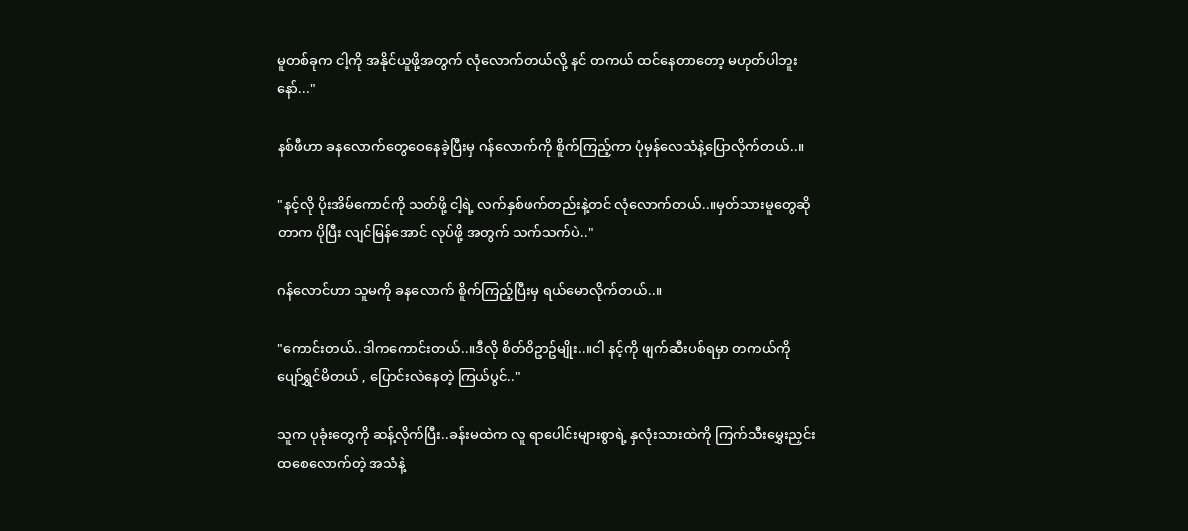မူတစ်ခုက ငါ့ကို အနိုင်ယူဖို့အတွက် လုံလောက်တယ်လို့ နင် တကယ် ထင်နေတာတော့ မဟုတ်ပါဘူးနော်..."

နစ်ဖီဟာ ခနလောက်တွေဝေနေခဲ့ပြီးမှ ဂန်လောက်ကို စိူက်ကြည့်ကာ ပုံမှန်လေသံနဲ့ပြောလိုက်တယ်..။

"နင့်လို ပိုးအိမ်ကောင်ကို သတ်ဖို့ ငါ့ရဲ့ လက်နှစ်ဖက်တည်းနဲ့တင် လုံလောက်တယ်..။မှတ်သားမူတွေဆိုတာက ပိုပြီး လျင်မြန်အောင် လုပ်ဖို့ အတွက် သက်သက်ပဲ.."

ဂန်လောင်ဟာ သူမကို ခနလောက် စိူက်ကြည့်ပြီးမှ ရယ်မောလိုက်တယ်..။

"ကောင်းတယ်..ဒါကကောင်းတယ်..။ဒီလို စိတ်ဝိဥာဥ်မျိုး..။ငါ နင့်ကို ဖျက်ဆီးပစ်ရမှာ တကယ်ကို ပျော်ရွှင်မိတယ် , ပြောင်းလဲနေတဲ့ ကြယ်ပွင်.."

သူက ပုခုံးတွေကို ဆန့်လိုက်ပြီး..ခန်းမထဲက လူ ရာပေါင်းများစွာရဲ့ နှလုံးသားထဲကို ကြက်သီးမွှေးညှင်းထစေလောက်တဲ့ အသံနဲ့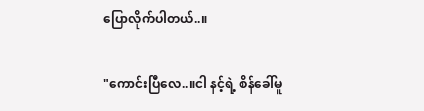ပြောလိုက်ပါတယ်..။

"ကောင်းပြီလေ..။ငါ နင့်ရဲ့ စိန်ခေါ်မူ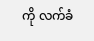ကို လက်ခံ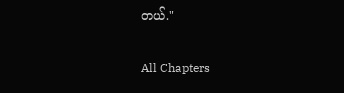တယ်."

All Chapters